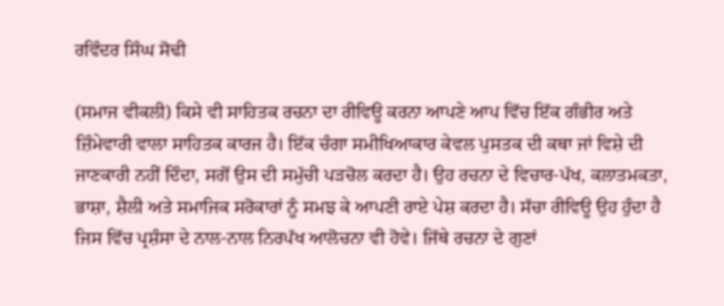ਰਵਿੰਦਰ ਸਿੰਘ ਸੋਢੀ

(ਸਮਾਜ ਵੀਕਲੀ) ਕਿਸੇ ਵੀ ਸਾਹਿਤਕ ਰਚਨਾ ਦਾ ਰੀਵਿਊ ਕਰਨਾ ਆਪਣੇ ਆਪ ਵਿੱਚ ਇੱਕ ਗੰਭੀਰ ਅਤੇ ਜ਼ਿੰਮੇਵਾਰੀ ਵਾਲਾ ਸਾਹਿਤਕ ਕਾਰਜ ਹੈ। ਇੱਕ ਚੰਗਾ ਸਮੀਖਿਆਕਾਰ ਕੇਵਲ ਪੁਸਤਕ ਦੀ ਕਥਾ ਜਾਂ ਵਿਸ਼ੇ ਦੀ ਜਾਣਕਾਰੀ ਨਹੀਂ ਦਿੰਦਾ, ਸਗੋਂ ਉਸ ਦੀ ਸਮੁੱਚੀ ਪੜਚੋਲ ਕਰਦਾ ਹੈ। ਉਹ ਰਚਨਾ ਦੇ ਵਿਚਾਰ-ਪੱਖ, ਕਲਾਤਮਕਤਾ, ਭਾਸ਼ਾ, ਸ਼ੈਲੀ ਅਤੇ ਸਮਾਜਿਕ ਸਰੋਕਾਰਾਂ ਨੂੰ ਸਮਝ ਕੇ ਆਪਣੀ ਰਾਏ ਪੇਸ਼ ਕਰਦਾ ਹੈ। ਸੱਚਾ ਰੀਵਿਊ ਉਹ ਹੁੰਦਾ ਹੈ ਜਿਸ ਵਿੱਚ ਪ੍ਰਸ਼ੰਸਾ ਦੇ ਨਾਲ-ਨਾਲ ਨਿਰਪੱਖ ਆਲੋਚਨਾ ਵੀ ਹੋਵੇ। ਜਿੱਥੇ ਰਚਨਾ ਦੇ ਗੁਣਾਂ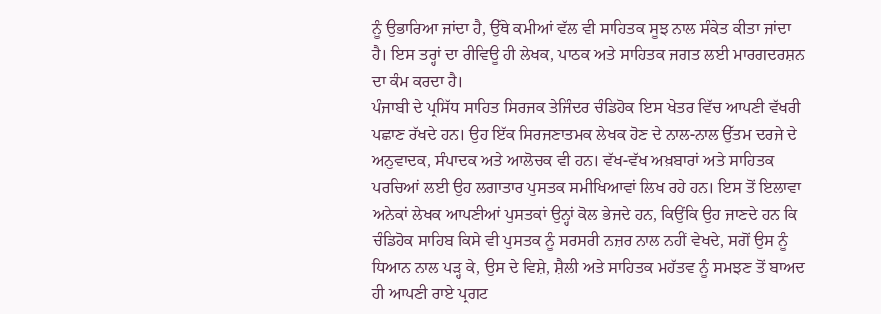ਨੂੰ ਉਭਾਰਿਆ ਜਾਂਦਾ ਹੈ, ਉੱਥੇ ਕਮੀਆਂ ਵੱਲ ਵੀ ਸਾਹਿਤਕ ਸੂਝ ਨਾਲ ਸੰਕੇਤ ਕੀਤਾ ਜਾਂਦਾ ਹੈ। ਇਸ ਤਰ੍ਹਾਂ ਦਾ ਰੀਵਿਊ ਹੀ ਲੇਖਕ, ਪਾਠਕ ਅਤੇ ਸਾਹਿਤਕ ਜਗਤ ਲਈ ਮਾਰਗਦਰਸ਼ਨ ਦਾ ਕੰਮ ਕਰਦਾ ਹੈ।
ਪੰਜਾਬੀ ਦੇ ਪ੍ਰਸਿੱਧ ਸਾਹਿਤ ਸਿਰਜਕ ਤੇਜਿੰਦਰ ਚੰਡਿਹੋਕ ਇਸ ਖੇਤਰ ਵਿੱਚ ਆਪਣੀ ਵੱਖਰੀ ਪਛਾਣ ਰੱਖਦੇ ਹਨ। ਉਹ ਇੱਕ ਸਿਰਜਣਾਤਮਕ ਲੇਖਕ ਹੋਣ ਦੇ ਨਾਲ-ਨਾਲ ਉੱਤਮ ਦਰਜੇ ਦੇ ਅਨੁਵਾਦਕ, ਸੰਪਾਦਕ ਅਤੇ ਆਲੋਚਕ ਵੀ ਹਨ। ਵੱਖ-ਵੱਖ ਅਖ਼ਬਾਰਾਂ ਅਤੇ ਸਾਹਿਤਕ ਪਰਚਿਆਂ ਲਈ ਉਹ ਲਗਾਤਾਰ ਪੁਸਤਕ ਸਮੀਖਿਆਵਾਂ ਲਿਖ ਰਹੇ ਹਨ। ਇਸ ਤੋਂ ਇਲਾਵਾ ਅਨੇਕਾਂ ਲੇਖਕ ਆਪਣੀਆਂ ਪੁਸਤਕਾਂ ਉਨ੍ਹਾਂ ਕੋਲ ਭੇਜਦੇ ਹਨ, ਕਿਉਂਕਿ ਉਹ ਜਾਣਦੇ ਹਨ ਕਿ ਚੰਡਿਹੋਕ ਸਾਹਿਬ ਕਿਸੇ ਵੀ ਪੁਸਤਕ ਨੂੰ ਸਰਸਰੀ ਨਜ਼ਰ ਨਾਲ ਨਹੀਂ ਵੇਖਦੇ, ਸਗੋਂ ਉਸ ਨੂੰ ਧਿਆਨ ਨਾਲ ਪੜ੍ਹ ਕੇ, ਉਸ ਦੇ ਵਿਸ਼ੇ, ਸ਼ੈਲੀ ਅਤੇ ਸਾਹਿਤਕ ਮਹੱਤਵ ਨੂੰ ਸਮਝਣ ਤੋਂ ਬਾਅਦ ਹੀ ਆਪਣੀ ਰਾਏ ਪ੍ਰਗਟ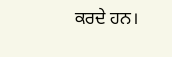ਕਰਦੇ ਹਨ।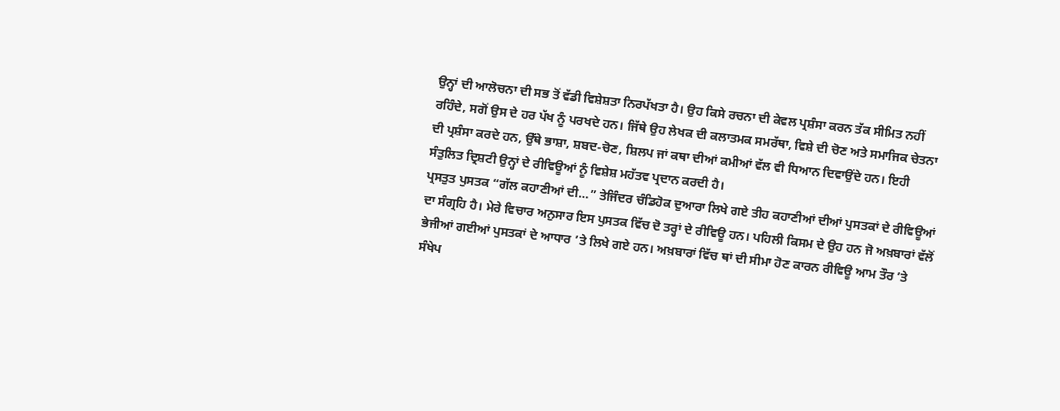ਉਨ੍ਹਾਂ ਦੀ ਆਲੋਚਨਾ ਦੀ ਸਭ ਤੋਂ ਵੱਡੀ ਵਿਸ਼ੇਸ਼ਤਾ ਨਿਰਪੱਖਤਾ ਹੈ। ਉਹ ਕਿਸੇ ਰਚਨਾ ਦੀ ਕੇਵਲ ਪ੍ਰਸ਼ੰਸਾ ਕਰਨ ਤੱਕ ਸੀਮਿਤ ਨਹੀਂ ਰਹਿੰਦੇ, ਸਗੋਂ ਉਸ ਦੇ ਹਰ ਪੱਖ ਨੂੰ ਪਰਖਦੇ ਹਨ। ਜਿੱਥੇ ਉਹ ਲੇਖਕ ਦੀ ਕਲਾਤਮਕ ਸਮਰੱਥਾ, ਵਿਸ਼ੇ ਦੀ ਚੋਣ ਅਤੇ ਸਮਾਜਿਕ ਚੇਤਨਾ ਦੀ ਪ੍ਰਸ਼ੰਸਾ ਕਰਦੇ ਹਨ, ਉੱਥੇ ਭਾਸ਼ਾ, ਸ਼ਬਦ-ਚੋਣ, ਸ਼ਿਲਪ ਜਾਂ ਕਥਾ ਦੀਆਂ ਕਮੀਆਂ ਵੱਲ ਵੀ ਧਿਆਨ ਦਿਵਾਉਂਦੇ ਹਨ। ਇਹੀ ਸੰਤੁਲਿਤ ਦ੍ਰਿਸ਼ਟੀ ਉਨ੍ਹਾਂ ਦੇ ਰੀਵਿਊਆਂ ਨੂੰ ਵਿਸ਼ੇਸ਼ ਮਹੱਤਵ ਪ੍ਰਦਾਨ ਕਰਦੀ ਹੈ।
ਪ੍ਰਸਤੁਤ ਪੁਸਤਕ “ਗੱਲ ਕਹਾਣੀਆਂ ਦੀ…” ਤੇਜਿੰਦਰ ਚੰਡਿਹੋਕ ਦੁਆਰਾ ਲਿਖੇ ਗਏ ਤੀਹ ਕਹਾਣੀਆਂ ਦੀਆਂ ਪੁਸਤਕਾਂ ਦੇ ਰੀਵਿਊਆਂ ਦਾ ਸੰਗ੍ਰਹਿ ਹੈ। ਮੇਰੇ ਵਿਚਾਰ ਅਨੁਸਾਰ ਇਸ ਪੁਸਤਕ ਵਿੱਚ ਦੋ ਤਰ੍ਹਾਂ ਦੇ ਰੀਵਿਊ ਹਨ। ਪਹਿਲੀ ਕਿਸਮ ਦੇ ਉਹ ਹਨ ਜੋ ਅਖ਼ਬਾਰਾਂ ਵੱਲੋਂ ਭੇਜੀਆਂ ਗਈਆਂ ਪੁਸਤਕਾਂ ਦੇ ਆਧਾਰ ’ਤੇ ਲਿਖੇ ਗਏ ਹਨ। ਅਖ਼ਬਾਰਾਂ ਵਿੱਚ ਥਾਂ ਦੀ ਸੀਮਾ ਹੋਣ ਕਾਰਨ ਰੀਵਿਊ ਆਮ ਤੌਰ ’ਤੇ ਸੰਖੇਪ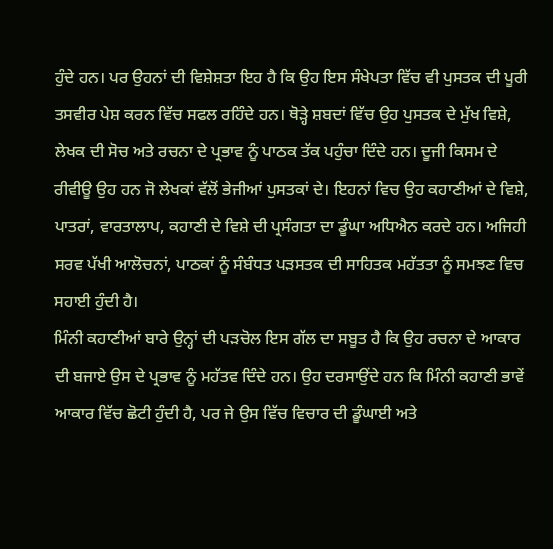ਹੁੰਦੇ ਹਨ। ਪਰ ਉਹਨਾਂ ਦੀ ਵਿਸ਼ੇਸ਼ਤਾ ਇਹ ਹੈ ਕਿ ਉਹ ਇਸ ਸੰਖੇਪਤਾ ਵਿੱਚ ਵੀ ਪੁਸਤਕ ਦੀ ਪੂਰੀ ਤਸਵੀਰ ਪੇਸ਼ ਕਰਨ ਵਿੱਚ ਸਫਲ ਰਹਿੰਦੇ ਹਨ। ਥੋੜ੍ਹੇ ਸ਼ਬਦਾਂ ਵਿੱਚ ਉਹ ਪੁਸਤਕ ਦੇ ਮੁੱਖ ਵਿਸ਼ੇ, ਲੇਖਕ ਦੀ ਸੋਚ ਅਤੇ ਰਚਨਾ ਦੇ ਪ੍ਰਭਾਵ ਨੂੰ ਪਾਠਕ ਤੱਕ ਪਹੁੰਚਾ ਦਿੰਦੇ ਹਨ। ਦੂਜੀ ਕਿਸਮ ਦੇ ਰੀਵੀਊ ਉਹ ਹਨ ਜੋ ਲੇਖਕਾਂ ਵੱਲੋਂ ਭੇਜੀਆਂ ਪੁਸਤਕਾਂ ਦੇ। ਇਹਨਾਂ ਵਿਚ ਉਹ ਕਹਾਣੀਆਂ ਦੇ ਵਿਸ਼ੇ, ਪਾਤਰਾਂ, ਵਾਰਤਾਲਾਪ, ਕਹਾਣੀ ਦੇ ਵਿਸ਼ੇ ਦੀ ਪ੍ਰਸੰਗਤਾ ਦਾ ਡੂੰਘਾ ਅਧਿਐਨ ਕਰਦੇ ਹਨ। ਅਜਿਹੀ ਸਰਵ ਪੱਖੀ ਆਲੋਚਨਾਂ, ਪਾਠਕਾਂ ਨੂੰ ਸੰਬੰਧਤ ਪੜਸਤਕ ਦੀ ਸਾਹਿਤਕ ਮਹੱਤਤਾ ਨੂੰ ਸਮਝਣ ਵਿਚ ਸਹਾਈ ਹੁੰਦੀ ਹੈ।
ਮਿੰਨੀ ਕਹਾਣੀਆਂ ਬਾਰੇ ਉਨ੍ਹਾਂ ਦੀ ਪੜਚੋਲ ਇਸ ਗੱਲ ਦਾ ਸਬੂਤ ਹੈ ਕਿ ਉਹ ਰਚਨਾ ਦੇ ਆਕਾਰ ਦੀ ਬਜਾਏ ਉਸ ਦੇ ਪ੍ਰਭਾਵ ਨੂੰ ਮਹੱਤਵ ਦਿੰਦੇ ਹਨ। ਉਹ ਦਰਸਾਉਂਦੇ ਹਨ ਕਿ ਮਿੰਨੀ ਕਹਾਣੀ ਭਾਵੇਂ ਆਕਾਰ ਵਿੱਚ ਛੋਟੀ ਹੁੰਦੀ ਹੈ, ਪਰ ਜੇ ਉਸ ਵਿੱਚ ਵਿਚਾਰ ਦੀ ਡੂੰਘਾਈ ਅਤੇ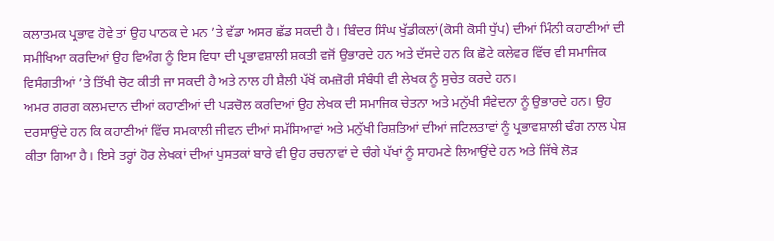ਕਲਾਤਮਕ ਪ੍ਰਭਾਵ ਹੋਵੇ ਤਾਂ ਉਹ ਪਾਠਕ ਦੇ ਮਨ ’ਤੇ ਵੱਡਾ ਅਸਰ ਛੱਡ ਸਕਦੀ ਹੈ। ਬਿੰਦਰ ਸਿੰਘ ਖੁੱਡੀਕਲਾਂ(ਕੋਸੀ ਕੋਸੀ ਧੁੱਪ) ਦੀਆਂ ਮਿੰਨੀ ਕਹਾਣੀਆਂ ਦੀ ਸਮੀਖਿਆ ਕਰਦਿਆਂ ਉਹ ਵਿਅੰਗ ਨੂੰ ਇਸ ਵਿਧਾ ਦੀ ਪ੍ਰਭਾਵਸ਼ਾਲੀ ਸ਼ਕਤੀ ਵਜੋਂ ਉਭਾਰਦੇ ਹਨ ਅਤੇ ਦੱਸਦੇ ਹਨ ਕਿ ਛੋਟੇ ਕਲੇਵਰ ਵਿੱਚ ਵੀ ਸਮਾਜਿਕ ਵਿਸੰਗਤੀਆਂ ’ਤੇ ਤਿੱਖੀ ਚੋਟ ਕੀਤੀ ਜਾ ਸਕਦੀ ਹੈ ਅਤੇ ਨਾਲ ਹੀ ਸ਼ੈਲੀ ਪੱਖੋਂ ਕਮਜ਼ੋਰੀ ਸੰਬੰਧੀ ਵੀ ਲੇਖਕ ਨੂੰ ਸੁਚੇਤ ਕਰਦੇ ਹਨ।
ਅਮਰ ਗਰਗ ਕਲਮਦਾਨ ਦੀਆਂ ਕਹਾਣੀਆਂ ਦੀ ਪੜਚੋਲ ਕਰਦਿਆਂ ਉਹ ਲੇਖਕ ਦੀ ਸਮਾਜਿਕ ਚੇਤਨਾ ਅਤੇ ਮਨੁੱਖੀ ਸੰਵੇਦਨਾ ਨੂੰ ਉਭਾਰਦੇ ਹਨ। ਉਹ ਦਰਸਾਉਂਦੇ ਹਨ ਕਿ ਕਹਾਣੀਆਂ ਵਿੱਚ ਸਮਕਾਲੀ ਜੀਵਨ ਦੀਆਂ ਸਮੱਸਿਆਵਾਂ ਅਤੇ ਮਨੁੱਖੀ ਰਿਸ਼ਤਿਆਂ ਦੀਆਂ ਜਟਿਲਤਾਵਾਂ ਨੂੰ ਪ੍ਰਭਾਵਸ਼ਾਲੀ ਢੰਗ ਨਾਲ ਪੇਸ਼ ਕੀਤਾ ਗਿਆ ਹੈ। ਇਸੇ ਤਰ੍ਹਾਂ ਹੋਰ ਲੇਖਕਾਂ ਦੀਆਂ ਪੁਸਤਕਾਂ ਬਾਰੇ ਵੀ ਉਹ ਰਚਨਾਵਾਂ ਦੇ ਚੰਗੇ ਪੱਖਾਂ ਨੂੰ ਸਾਹਮਣੇ ਲਿਆਉਂਦੇ ਹਨ ਅਤੇ ਜਿੱਥੇ ਲੋੜ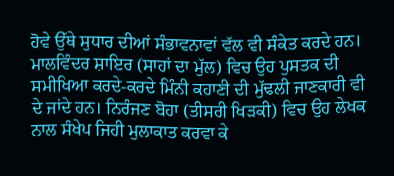ਹੋਵੇ ਉੱਥੇ ਸੁਧਾਰ ਦੀਆਂ ਸੰਭਾਵਨਾਵਾਂ ਵੱਲ ਵੀ ਸੰਕੇਤ ਕਰਦੇ ਹਨ।
ਮਾਲਵਿੰਦਰ ਸ਼ਾਇਰ (ਸਾਹਾਂ ਦਾ ਮੁੱਲ) ਵਿਚ ਉਹ ਪੁਸਤਕ ਦੀ ਸਮੀਖਿਆ ਕਰਦੇ-ਕਰਦੇ ਮਿੰਨੀ ਕਹਾਣੀ ਦੀ ਮੁੱਢਲੀ ਜਾਣਕਾਰੀ ਵੀ ਦੇ ਜਾਂਦੇ ਹਨ। ਨਿਰੰਜਣ ਬੋਹਾ (ਤੀਸਰੀ ਖਿੜਕੀ) ਵਿਚ ਉਹ ਲੇਖਕ ਨਾਲ ਸੰਖੇਪ ਜਿਹੀ ਮੁਲਾਕਾਤ ਕਰਵਾ ਕੇ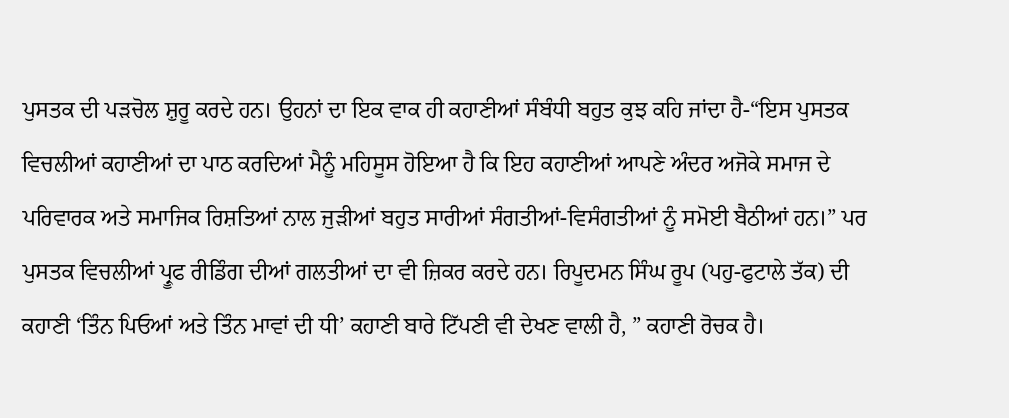ਪੁਸਤਕ ਦੀ ਪੜਚੋਲ ਸ਼ੁਰੂ ਕਰਦੇ ਹਨ। ਉਹਨਾਂ ਦਾ ਇਕ ਵਾਕ ਹੀ ਕਹਾਣੀਆਂ ਸੰਬੰਧੀ ਬਹੁਤ ਕੁਝ ਕਹਿ ਜਾਂਦਾ ਹੈ-“ਇਸ ਪੁਸਤਕ ਵਿਚਲੀਆਂ ਕਹਾਣੀਆਂ ਦਾ ਪਾਠ ਕਰਦਿਆਂ ਮੈਨੂੰ ਮਹਿਸੂਸ ਹੋਇਆ ਹੈ ਕਿ ਇਹ ਕਹਾਣੀਆਂ ਆਪਣੇ ਅੰਦਰ ਅਜੋਕੇ ਸਮਾਜ ਦੇ ਪਰਿਵਾਰਕ ਅਤੇ ਸਮਾਜਿਕ ਰਿਸ਼ਤਿਆਂ ਨਾਲ ਜੁੜੀਆਂ ਬਹੁਤ ਸਾਰੀਆਂ ਸੰਗਤੀਆਂ-ਵਿਸੰਗਤੀਆਂ ਨੂੰ ਸਮੋਈ ਬੈਠੀਆਂ ਹਨ।” ਪਰ ਪੁਸਤਕ ਵਿਚਲੀਆਂ ਪ੍ਰੂਫ ਰੀਡਿੰਗ ਦੀਆਂ ਗਲਤੀਆਂ ਦਾ ਵੀ ਜ਼ਿਕਰ ਕਰਦੇ ਹਨ। ਰਿਪੂਦਮਨ ਸਿੰਘ ਰੂਪ (ਪਹੁ-ਫੁਟਾਲੇ ਤੱਕ) ਦੀ ਕਹਾਣੀ ‘ਤਿੰਨ ਪਿਓਆਂ ਅਤੇ ਤਿੰਨ ਮਾਵਾਂ ਦੀ ਧੀ’ ਕਹਾਣੀ ਬਾਰੇ ਟਿੱਪਣੀ ਵੀ ਦੇਖਣ ਵਾਲੀ ਹੈ, ” ਕਹਾਣੀ ਰੋਚਕ ਹੈ।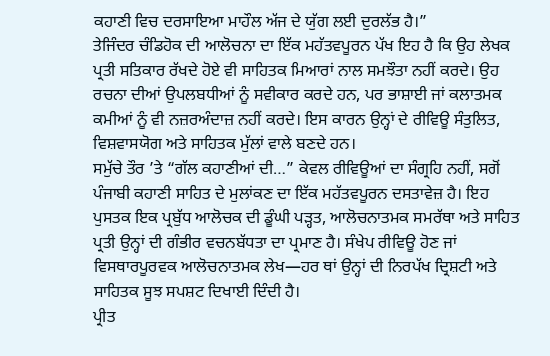ਕਹਾਣੀ ਵਿਚ ਦਰਸਾਇਆ ਮਾਹੌਲ ਅੱਜ ਦੇ ਯੁੱਗ ਲਈ ਦੁਰਲੱਭ ਹੈ।”
ਤੇਜਿੰਦਰ ਚੰਡਿਹੋਕ ਦੀ ਆਲੋਚਨਾ ਦਾ ਇੱਕ ਮਹੱਤਵਪੂਰਨ ਪੱਖ ਇਹ ਹੈ ਕਿ ਉਹ ਲੇਖਕ ਪ੍ਰਤੀ ਸਤਿਕਾਰ ਰੱਖਦੇ ਹੋਏ ਵੀ ਸਾਹਿਤਕ ਮਿਆਰਾਂ ਨਾਲ ਸਮਝੌਤਾ ਨਹੀਂ ਕਰਦੇ। ਉਹ ਰਚਨਾ ਦੀਆਂ ਉਪਲਬਧੀਆਂ ਨੂੰ ਸਵੀਕਾਰ ਕਰਦੇ ਹਨ, ਪਰ ਭਾਸ਼ਾਈ ਜਾਂ ਕਲਾਤਮਕ ਕਮੀਆਂ ਨੂੰ ਵੀ ਨਜ਼ਰਅੰਦਾਜ਼ ਨਹੀਂ ਕਰਦੇ। ਇਸ ਕਾਰਨ ਉਨ੍ਹਾਂ ਦੇ ਰੀਵਿਊ ਸੰਤੁਲਿਤ, ਵਿਸ਼ਵਾਸਯੋਗ ਅਤੇ ਸਾਹਿਤਕ ਮੁੱਲਾਂ ਵਾਲੇ ਬਣਦੇ ਹਨ।
ਸਮੁੱਚੇ ਤੌਰ ’ਤੇ “ਗੱਲ ਕਹਾਣੀਆਂ ਦੀ…” ਕੇਵਲ ਰੀਵਿਊਆਂ ਦਾ ਸੰਗ੍ਰਹਿ ਨਹੀਂ, ਸਗੋਂ ਪੰਜਾਬੀ ਕਹਾਣੀ ਸਾਹਿਤ ਦੇ ਮੁਲਾਂਕਣ ਦਾ ਇੱਕ ਮਹੱਤਵਪੂਰਨ ਦਸਤਾਵੇਜ਼ ਹੈ। ਇਹ ਪੁਸਤਕ ਇਕ ਪ੍ਰਬੁੱਧ ਆਲੋਚਕ ਦੀ ਡੂੰਘੀ ਪੜ੍ਹਤ, ਆਲੋਚਨਾਤਮਕ ਸਮਰੱਥਾ ਅਤੇ ਸਾਹਿਤ ਪ੍ਰਤੀ ਉਨ੍ਹਾਂ ਦੀ ਗੰਭੀਰ ਵਚਨਬੱਧਤਾ ਦਾ ਪ੍ਰਮਾਣ ਹੈ। ਸੰਖੇਪ ਰੀਵਿਊ ਹੋਣ ਜਾਂ ਵਿਸਥਾਰਪੂਰਵਕ ਆਲੋਚਨਾਤਮਕ ਲੇਖ—ਹਰ ਥਾਂ ਉਨ੍ਹਾਂ ਦੀ ਨਿਰਪੱਖ ਦ੍ਰਿਸ਼ਟੀ ਅਤੇ ਸਾਹਿਤਕ ਸੂਝ ਸਪਸ਼ਟ ਦਿਖਾਈ ਦਿੰਦੀ ਹੈ।
ਪ੍ਰੀਤ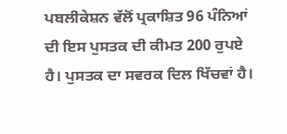ਪਬਲੀਕੇਸ਼ਨ ਵੱਲੋਂ ਪ੍ਰਕਾਸ਼ਿਤ 96 ਪੰਨਿਆਂ ਦੀ ਇਸ ਪੁਸਤਕ ਦੀ ਕੀਮਤ 200 ਰੁਪਏ ਹੈ। ਪੁਸਤਕ ਦਾ ਸਵਰਕ ਦਿਲ ਖਿੱਚਵਾਂ ਹੈ।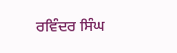ਰਵਿੰਦਰ ਸਿੰਘ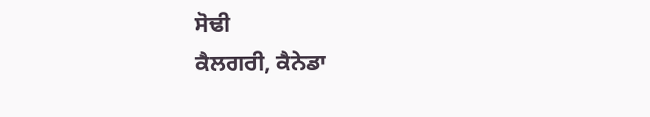ਸੋਢੀ
ਕੈਲਗਰੀ, ਕੈਨੇਡਾ